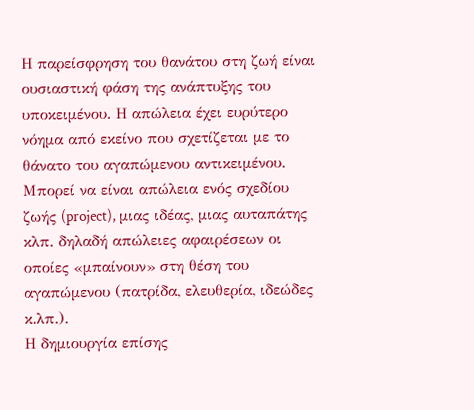Η παρείσφρηση του θανάτου στη ζωή είναι ουσιαστική φάση της ανάπτυξης του υποκειμένου. Η απώλεια έχει ευρύτερο νόημα από εκείνο που σχετίζεται με το θάνατο του αγαπώμενου αντικειμένου. Μπορεί να είναι απώλεια ενός σχεδίου ζωής (project), μιας ιδέας, μιας αυταπάτης κλπ. δηλαδή απώλειες αφαιρέσεων οι οποίες «μπαίνουν» στη θέση του αγαπώμενου (πατρίδα, ελευθερία, ιδεώδες κ.λπ.).
Η δημιουργία επίσης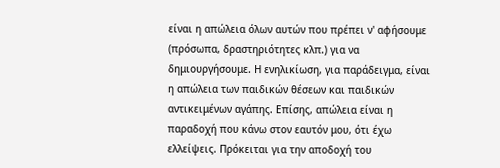είναι η απώλεια όλων αυτών που πρέπει ν' αφήσουμε (πρόσωπα, δραστηριότητες κλπ.) για να δημιουργήσουμε. Η ενηλικίωση, για παράδειγμα, είναι η απώλεια των παιδικών θέσεων και παιδικών αντικειμένων αγάπης. Επίσης, απώλεια είναι η παραδοχή που κάνω στον εαυτόν μου, ότι έχω ελλείψεις. Πρόκειται για την αποδοχή του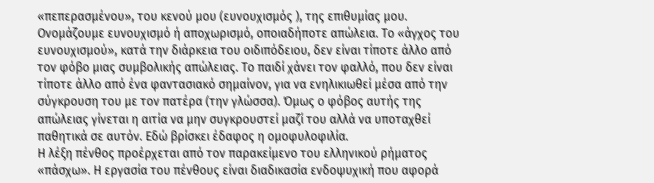«πεπερασμένου», του κενού μου (ευνουχισμός ), της επιθυμίας μου.
Ονομάζουμε ευνουχισμό ή αποχωρισμό, οποιαδήποτε απώλεια. Το «άγχος του ευνουχισμού», κατά την διάρκεια του οιδιπόδειου, δεν είναι τίποτε άλλο από τον φόβο μιας συμβολικής απώλειας. Το παιδί χάνει τον φαλλό, που δεν είναι τίποτε άλλο από ένα φαντασιακό σημαίνον, για να ενηλικιωθεί μέσα από την σύγκρουση του με τον πατέρα (την γλώσσα). Όμως ο φόβος αυτής της απώλειας γίνεται η αιτία να μην συγκρουστεί μαζί του αλλά να υποταχθεί παθητικά σε αυτόν. Εδώ βρίσκει έδαφος η ομοφυλοφιλία.
Η λέξη πένθος προέρχεται από τον παρακείμενο του ελληνικού ρήματος «πάσχω». Η εργασία του πένθους είναι διαδικασία ενδοψυχική που αφορά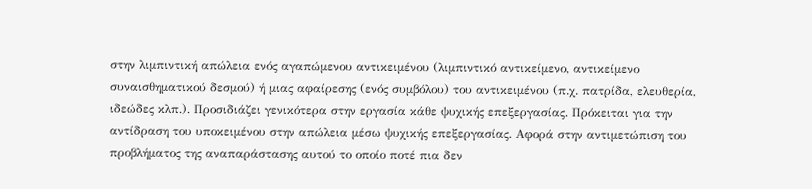στην λιμπιντική απώλεια ενός αγαπώμενου αντικειμένου (λιμπιντικό αντικείμενο, αντικείμενο συναισθηματικού δεσμού) ή μιας αφαίρεσης (ενός συμβόλου) του αντικειμένου (π.χ. πατρίδα, ελευθερία, ιδεώδες κλπ.). Προσιδιάζει γενικότερα στην εργασία κάθε ψυχικής επεξεργασίας. Πρόκειται για την αντίδραση του υποκειμένου στην απώλεια μέσω ψυχικής επεξεργασίας. Αφορά στην αντιμετώπιση του προβλήματος της αναπαράστασης αυτού το οποίο ποτέ πια δεν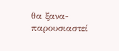θα ξανα-παρουσιαστεί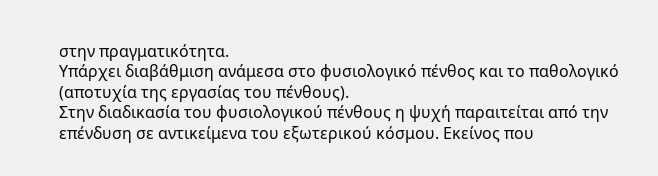στην πραγματικότητα.
Υπάρχει διαβάθμιση ανάμεσα στο φυσιολογικό πένθος και το παθολογικό (αποτυχία της εργασίας του πένθους).
Στην διαδικασία του φυσιολογικού πένθους η ψυχή παραιτείται από την επένδυση σε αντικείμενα του εξωτερικού κόσμου. Εκείνος που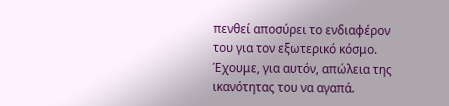πενθεί αποσύρει το ενδιαφέρον του για τον εξωτερικό κόσμο. Έχουμε, για αυτόν, απώλεια της ικανότητας του να αγαπά.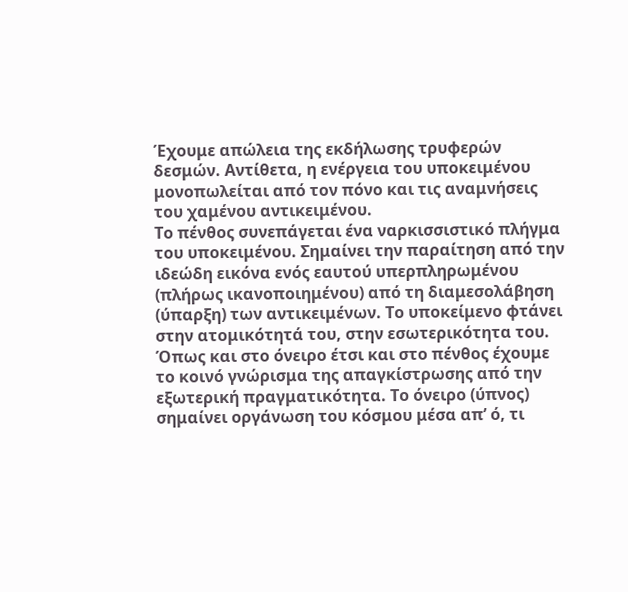Έχουμε απώλεια της εκδήλωσης τρυφερών δεσμών. Αντίθετα, η ενέργεια του υποκειμένου μονοπωλείται από τον πόνο και τις αναμνήσεις του χαμένου αντικειμένου.
Το πένθος συνεπάγεται ένα ναρκισσιστικό πλήγμα του υποκειμένου. Σημαίνει την παραίτηση από την ιδεώδη εικόνα ενός εαυτού υπερπληρωμένου (πλήρως ικανοποιημένου) από τη διαμεσολάβηση (ύπαρξη) των αντικειμένων. Το υποκείμενο φτάνει στην ατομικότητά του, στην εσωτερικότητα του. Όπως και στο όνειρο έτσι και στο πένθος έχουμε το κοινό γνώρισμα της απαγκίστρωσης από την εξωτερική πραγματικότητα. Το όνειρο (ύπνος) σημαίνει οργάνωση του κόσμου μέσα απ’ ό, τι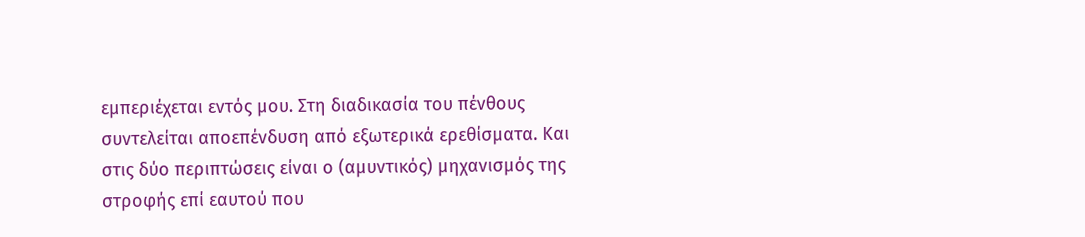εμπεριέχεται εντός μου. Στη διαδικασία του πένθους συντελείται αποεπένδυση από εξωτερικά ερεθίσματα. Και στις δύο περιπτώσεις είναι ο (αμυντικός) μηχανισμός της στροφής επί εαυτού που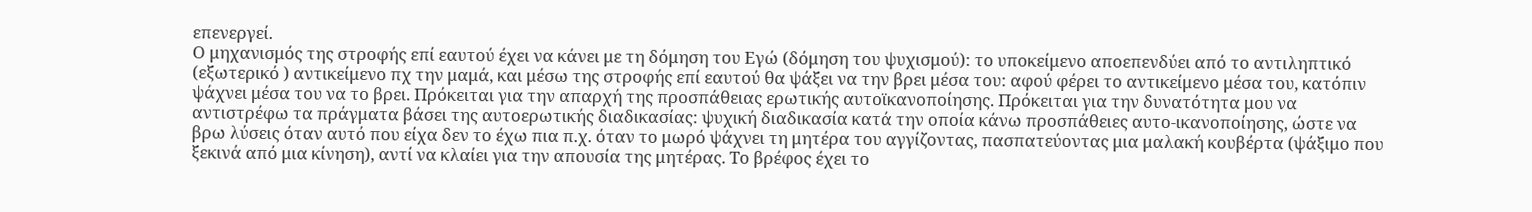επενεργεί.
Ο μηχανισμός της στροφής επί εαυτού έχει να κάνει με τη δόμηση του Εγώ (δόμηση του ψυχισμού): το υποκείμενο αποεπενδύει από το αντιληπτικό (εξωτερικό ) αντικείμενο πχ την μαμά, και μέσω της στροφής επί εαυτού θα ψάξει να την βρει μέσα του: αφού φέρει το αντικείμενο μέσα του, κατόπιν ψάχνει μέσα του να το βρει. Πρόκειται για την απαρχή της προσπάθειας ερωτικής αυτοϊκανοποίησης. Πρόκειται για την δυνατότητα μου να αντιστρέφω τα πράγματα βάσει της αυτοερωτικής διαδικασίας: ψυχική διαδικασία κατά την οποία κάνω προσπάθειες αυτο-ικανοποίησης, ώστε να βρω λύσεις όταν αυτό που είχα δεν το έχω πια π.χ. όταν το μωρό ψάχνει τη μητέρα του αγγίζοντας, πασπατεύοντας μια μαλακή κουβέρτα (ψάξιμο που ξεκινά από μια κίνηση), αντί να κλαίει για την απουσία της μητέρας. Το βρέφος έχει το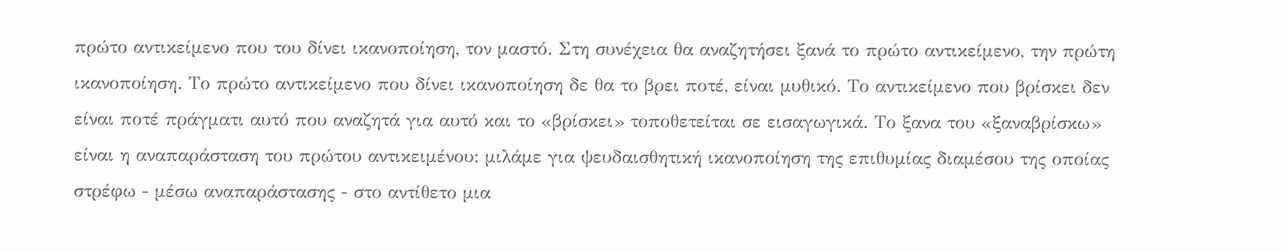πρώτο αντικείμενο που του δίνει ικανοποίηση, τον μαστό. Στη συνέχεια θα αναζητήσει ξανά το πρώτο αντικείμενο, την πρώτη ικανοποίηση. Το πρώτο αντικείμενο που δίνει ικανοποίηση δε θα το βρει ποτέ, είναι μυθικό. Το αντικείμενο που βρίσκει δεν είναι ποτέ πράγματι αυτό που αναζητά για αυτό και το «βρίσκει» τοποθετείται σε εισαγωγικά. Το ξανα του «ξαναβρίσκω» είναι η αναπαράσταση του πρώτου αντικειμένου: μιλάμε για ψευδαισθητική ικανοποίηση της επιθυμίας διαμέσου της οποίας στρέφω - μέσω αναπαράστασης - στο αντίθετο μια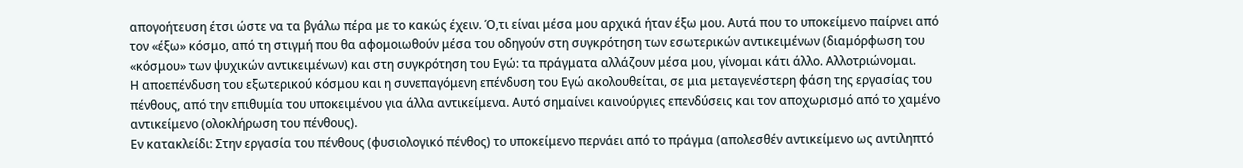απογοήτευση έτσι ώστε να τα βγάλω πέρα με το κακώς έχειν. Ό,τι είναι μέσα μου αρχικά ήταν έξω μου. Αυτά που το υποκείμενο παίρνει από τον «έξω» κόσμο, από τη στιγμή που θα αφομοιωθούν μέσα του οδηγούν στη συγκρότηση των εσωτερικών αντικειμένων (διαμόρφωση του «κόσμου» των ψυχικών αντικειμένων) και στη συγκρότηση του Εγώ: τα πράγματα αλλάζουν μέσα μου, γίνομαι κάτι άλλο. Αλλοτριώνομαι.
Η αποεπένδυση του εξωτερικού κόσμου και η συνεπαγόμενη επένδυση του Εγώ ακολουθείται, σε μια μεταγενέστερη φάση της εργασίας του πένθους, από την επιθυμία του υποκειμένου για άλλα αντικείμενα. Αυτό σημαίνει καινούργιες επενδύσεις και τον αποχωρισμό από το χαμένο αντικείμενο (ολοκλήρωση του πένθους).
Εν κατακλείδι: Στην εργασία του πένθους (φυσιολογικό πένθος) το υποκείμενο περνάει από το πράγμα (απολεσθέν αντικείμενο ως αντιληπτό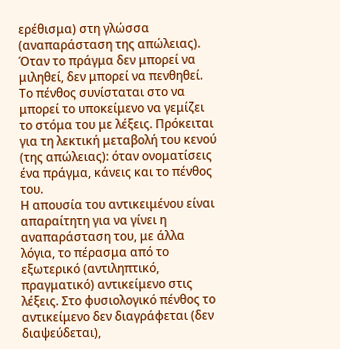ερέθισμα) στη γλώσσα (αναπαράσταση της απώλειας). Όταν το πράγμα δεν μπορεί να μιληθεί, δεν μπορεί να πενθηθεί. Το πένθος συνίσταται στο να μπορεί το υποκείμενο να γεμίζει το στόμα του με λέξεις. Πρόκειται για τη λεκτική μεταβολή του κενού (της απώλειας): όταν ονοματίσεις ένα πράγμα, κάνεις και το πένθος του.
Η απουσία του αντικειμένου είναι απαραίτητη για να γίνει η αναπαράσταση του, με άλλα λόγια, το πέρασμα από το εξωτερικό (αντιληπτικό, πραγματικό) αντικείμενο στις λέξεις. Στο φυσιολογικό πένθος το αντικείμενο δεν διαγράφεται (δεν διαψεύδεται),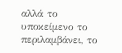αλλά το υποκείμενο το περιλαμβάνει, το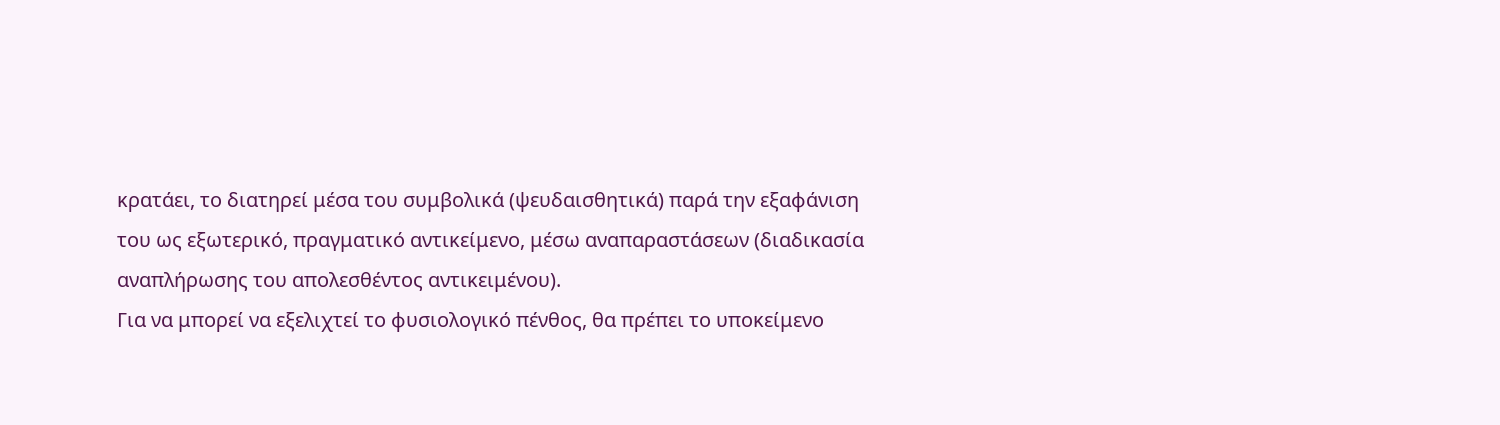κρατάει, το διατηρεί μέσα του συμβολικά (ψευδαισθητικά) παρά την εξαφάνιση του ως εξωτερικό, πραγματικό αντικείμενο, μέσω αναπαραστάσεων (διαδικασία αναπλήρωσης του απολεσθέντος αντικειμένου).
Για να μπορεί να εξελιχτεί το φυσιολογικό πένθος, θα πρέπει το υποκείμενο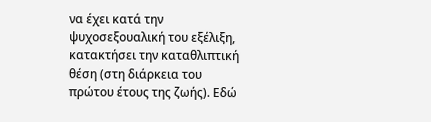να έχει κατά την ψυχοσεξουαλική του εξέλιξη, κατακτήσει την καταθλιπτική θέση (στη διάρκεια του πρώτου έτους της ζωής). Εδώ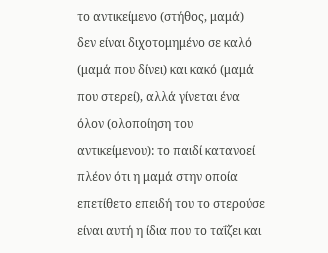το αντικείμενο (στήθος, μαμά) δεν είναι διχοτομημένο σε καλό (μαμά που δίνει) και κακό (μαμά που στερεί), αλλά γίνεται ένα όλον (ολοποίηση του αντικείμενου): το παιδί κατανοεί πλέον ότι η μαμά στην οποία επετίθετο επειδή του το στερούσε είναι αυτή η ίδια που το ταΐζει και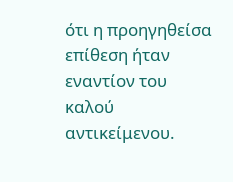ότι η προηγηθείσα επίθεση ήταν εναντίον του καλού αντικείμενου.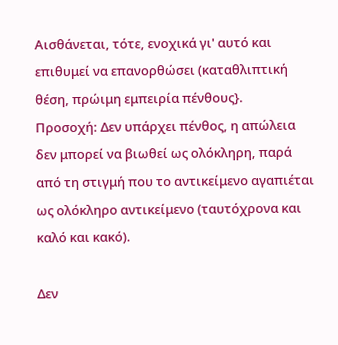Αισθάνεται, τότε, ενοχικά γι' αυτό και επιθυμεί να επανορθώσει (καταθλιπτική θέση, πρώιμη εμπειρία πένθους}.
Προσοχή: Δεν υπάρχει πένθος, η απώλεια δεν μπορεί να βιωθεί ως ολόκληρη, παρά από τη στιγμή που το αντικείμενο αγαπιέται ως ολόκληρο αντικείμενο (ταυτόχρονα και καλό και κακό).

Δεν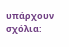υπάρχουν σχόλια: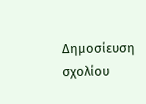Δημοσίευση σχολίου